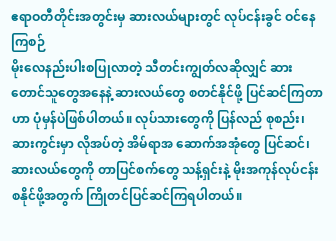ဧရာဝတီတိုင်းအတွင်းမှ ဆားလယ်များတွင် လုပ်ငန်းခွင် ဝင်နေကြစဉ်
မိုးလေနည်းပါးစပြုလာတဲ့ သီတင်းကျွတ်လဆိုလျှင် ဆားတောင်သူတွေအနေနဲ့ ဆားလယ်တွေ စတင်နိုင်ဖို့ ပြင်ဆင်ကြတာဟာ ပုံမှန်ပဲဖြစ်ပါတယ်။ လုပ်သားတွေကို ပြန်လည် စုစည်း၊ ဆားကွင်းမှာ လိုအပ်တဲ့ အိမ်ရာအ ဆောက်အအုံတွေ ပြင်ဆင်၊ ဆားလယ်တွေကို တာပြင်စက်တွေ သန့်ရှင်းနဲ့ မိုးအကုန်လုပ်ငန်း စနိုင်ဖို့အတွက် ကြိုတင်ပြင်ဆင်ကြရပါတယ်။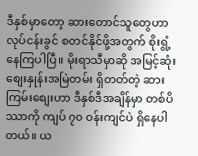ဒီနှစ်မှာတော့ ဆားတောင်သူတွေဟာ လုပ်ငန်းခွင် စတင်နိုင်ဖို့အတွက် စိုးရွံ့နေကြပါပြီ။ မိုးရာသီမှာဆို အမြင့်ဆုံးစျေးနှုန်းအမြဲတမ်း ရှိတတ်တဲ့ ဆားကြမ်းစျေးဟာ ဒီနှစ်ဒီအချိန်မှာ တစ်ပိဿာကို ကျပ် ၇၀ ဝန်းကျင်ပဲ ရှိနေပါတယ်။ ယ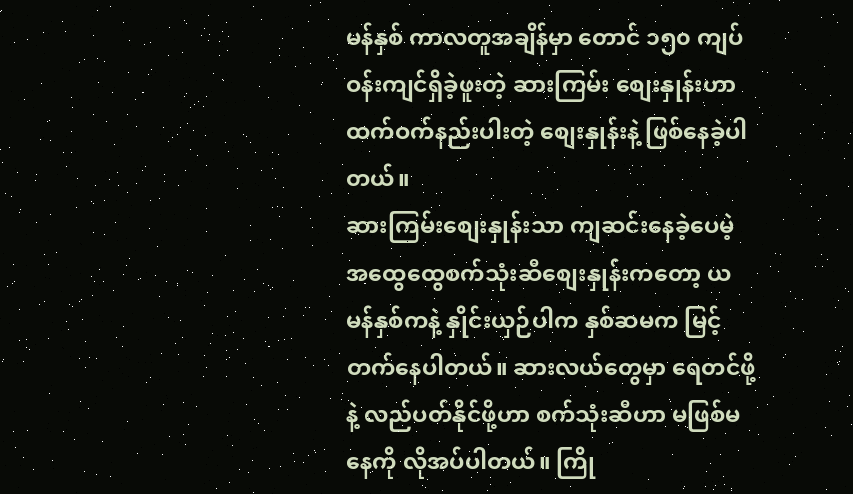မန်နှစ် ကာလတူအချိန်မှာ တောင် ၁၅၀ ကျပ်ဝန်းကျင်ရှိခဲ့ဖူးတဲ့ ဆားကြမ်း စျေးနှုန်းဟာ ထက်ဝက်နည်းပါးတဲ့ စျေးနှုန်းနဲ့ ဖြစ်နေခဲ့ပါတယ်။
ဆားကြမ်းစျေးနှုန်းသာ ကျဆင်းနေခဲ့ပေမဲ့ အထွေထွေစက်သုံးဆီစျေးနှုန်းကတော့ ယမန်နှစ်ကနဲ့ နှိုင်းယှဉ်ပါက နှစ်ဆမက မြင့်တက်နေပါတယ်။ ဆားလယ်တွေမှာ ရေတင်ဖို့နဲ့ လည်ပတ်နိုင်ဖို့ဟာ စက်သုံးဆီဟာ မဖြစ်မနေကို လိုအပ်ပါတယ်။ ကြို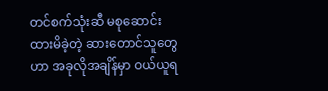တင်စက်သုံးဆီ မစုဆောင်းထားမိခဲ့တဲ့ ဆားတောင်သူတွေဟာ အခုလိုအချိန်မှာ ဝယ်ယူရ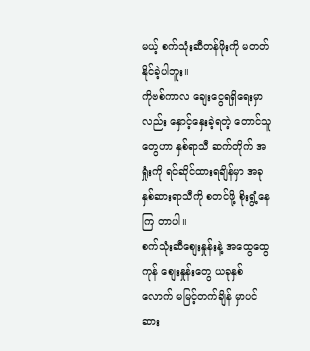မယ့် စက်သုံးဆီတန်ဖိုးကို မတတ်နိုင်ခဲ့ပါဘူး။
ကိုဗစ်ကာလ ချေးငွေရရှိရေးမှာလည်း နှောင့်နှေးခဲ့ရတဲ့ တောင်သူတွေဟာ နှစ်ရာသီ ဆက်တိုက် အရှုံးကို ရင်ဆိုင်ထားရချိန်မှာ အခုနှစ်ဆားရာသီကို စတင်ဖို့ စိုးရွံ့နေကြ တာပါ။
စက်သုံးဆီစျေးနှုန်းနဲ့ အထွေထွေကုန် စျေးနှုန်းတွေ ယခုနှစ်လောက် မမြင့်တက်ချိန် မှာပင် ဆား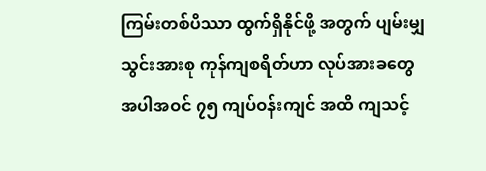ကြမ်းတစ်ပိဿာ ထွက်ရှိနိုင်ဖို့ အတွက် ပျမ်းမျှသွင်းအားစု ကုန်ကျစရိတ်ဟာ လုပ်အားခတွေ အပါအဝင် ၇၅ ကျပ်ဝန်းကျင် အထိ ကျသင့်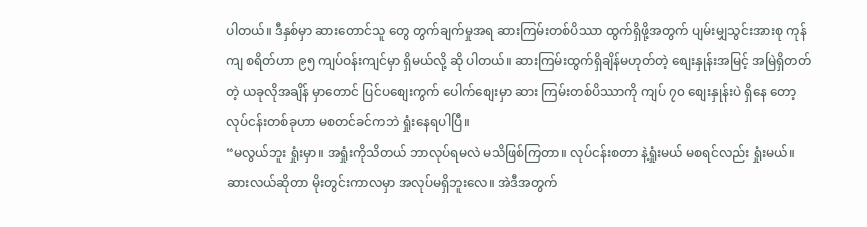ပါတယ်။ ဒီနှစ်မှာ ဆားတောင်သူ တွေ တွက်ချက်မှုအရ ဆားကြမ်းတစ်ပိဿာ ထွက်ရှိဖို့အတွက် ပျမ်းမျှသွင်းအားစု ကုန်ကျ စရိတ်ဟာ ၉၅ ကျပ်ဝန်းကျင်မှာ ရှိမယ်လို့ ဆို ပါတယ်။ ဆားကြမ်းထွက်ရှိချိန်မဟုတ်တဲ့ စျေးနှုန်းအမြင့် အမြဲရှိတတ်တဲ့ ယခုလိုအချိန် မှာတောင် ပြင်ပစျေးကွက် ပေါက်စျေးမှာ ဆား ကြမ်းတစ်ပိဿာကို ကျပ် ၇၀ စျေးနှုန်းပဲ ရှိနေ တော့ လုပ်ငန်းတစ်ခုဟာ မစတင်ခင်ကဘဲ ရှုံးနေရပါပြီ။
“မလွယ်ဘူး ရှုံးမှာ။ အရှုံးကိုသိတယ် ဘာလုပ်ရမလဲ မသိဖြစ်ကြတာ။ လုပ်ငန်းစတာ နဲ့ရှုံးမယ် မစရင်လည်း ရှုံးမယ်။ ဆားလယ်ဆိုတာ မိုးတွင်းကာလမှာ အလုပ်မရှိဘူးလေ။ အဲဒီအတွက်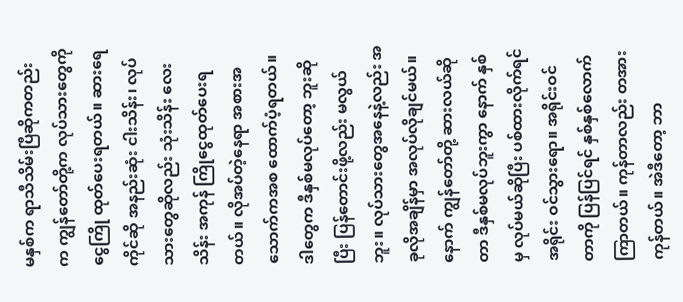မနှစ်က ရာသီသိမ်းပြီဆိုကတည်း က ကျွန်တော်တို့က လုပ်သားတွေကို ငွေကြို ထုတ်ပေးရတယ်။ ဆားရေကိုင်ဆို အနည်းဆုံး ငါးသိန်း၊ လုပ်သားတွေဆိုလည်း သုံးသိန်း လေးသိန်း အကုန် ကြိုငွေထုတ်ပေးရတယ်။ လိုအပ်တဲ့နေရာ အစားအသောက်ကအစ ထောက်ပံ့ရတယ်။ ဒါတွေက ဒီနှစ်မလုပ်တော့ ဘူးဆိုပြီး ပြန်တောင်းဖို့လည်း မလွယ်ဘူး။ လုပ်သားတွေအနေနဲ့လည်း အခုလိုအချိန်မှာ အလုပ်လိုချင်မယ်။ နောက် ကျွန်တော်တို့ ဆားလယ်ဆိုတာ ဒီနှစ်မလုပ်ဘူးကွာ နောက် နှစ်မှ လုပ်မယ်ဆိုပြီး ပစ်ထားလိုက်ရင် အရိုင်း ဝင်သွားရော။ အရိုင်းဝင်တာကို ပြန်ပြင်ရင် နှစ်နှစ်လောက်ကြာတယ်။ ကုန်တာလည်း တအားကုန်တယ်။ အဲဒီတော့ ဘာ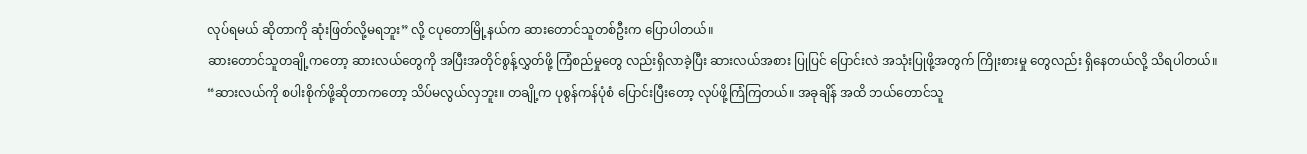လုပ်ရမယ် ဆိုတာကို ဆုံးဖြတ်လို့မရဘူး” လို့ ငပုတောမြို့နယ်က ဆားတောင်သူတစ်ဦးက ပြောပါတယ်။
ဆားတောင်သူတချို့ကတော့ ဆားလယ်တွေကို အပြီးအတိုင်စွန့်လွှတ်ဖို့ ကြံစည်မှုတွေ လည်းရှိလာခဲ့ပြီး ဆားလယ်အစား ပြုပြင် ပြောင်းလဲ အသုံးပြုဖို့အတွက် ကြိုးစားမှု တွေလည်း ရှိနေတယ်လို့ သိရပါတယ်။
“ဆားလယ်ကို စပါးစိုက်ဖို့ဆိုတာကတော့ သိပ်မလွယ်လှဘူး။ တချို့က ပုစွန်ကန်ပုံစံ ပြောင်းပြီးတော့ လုပ်ဖို့ကြံကြတယ်။ အခုချိန် အထိ ဘယ်တောင်သူ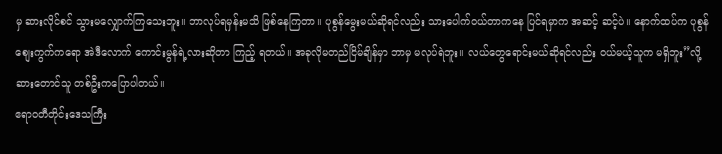မှ ဆားလိုင်စင် သွားမလျှောက်ကြသေးဘူး။ ဘာလုပ်ရမှန်းမသိ ဖြစ်နေကြတာ။ ပုစွန်မွေးမယ်ဆိုရင်လည်း သားပေါက်ဝယ်တာကနေ ပြင်ရမှာက အဆင့် ဆင့်ပဲ။ နောက်ထပ်က ပုစွန်စျေးကွက်ကရော အဲဒီလောက် ကောင်းမွန်ရဲ့လားဆိုတာ ကြည့် ရတယ်။ အခုလိုမတည်ငြိမ်ချိန်မှာ ဘာမှ မလုပ်ရဲဘူး။ လယ်တွေရောင်းမယ်ဆိုရင်လည်း ဝယ်မယ့်သူက မရှိဘူး”လို့ ဆားတောင်သူ တစ်ဦးကပြောပါတယ်။
ဧရာဝတီတိုင်းဒေသကြီး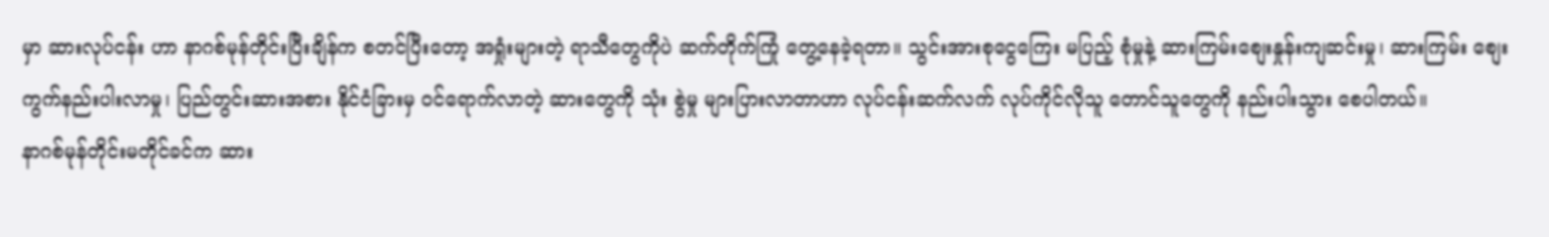မှာ ဆားလုပ်ငန်း ဟာ နာဂစ်မုန်တိုင်းပြီးချိန်က စတင်ပြီးတော့ အရှုံးများတဲ့ ရာသီတွေကိုပဲ ဆက်တိုက်ကြုံ တွေ့နေခဲ့ရတာ။ သွင်းအားစုငွေကြေး မပြည့် စုံမှုနဲ့ ဆားကြမ်းစျေးနှုန်းကျဆင်းမှု၊ ဆားကြမ်း စျေးကွက်နည်းပါးလာမှု၊ ပြည်တွင်းဆားအစား နိုင်ငံခြားမှ ဝင်ရောက်လာတဲ့ ဆားတွေကို သုံး စွဲမှု များပြားလာတာဟာ လုပ်ငန်းဆက်လက် လုပ်ကိုင်လိုသူ တောင်သူတွေကို နည်းပါးသွား စေပါတယ်။
နာဂစ်မုန်တိုင်းမတိုင်ခင်က ဆား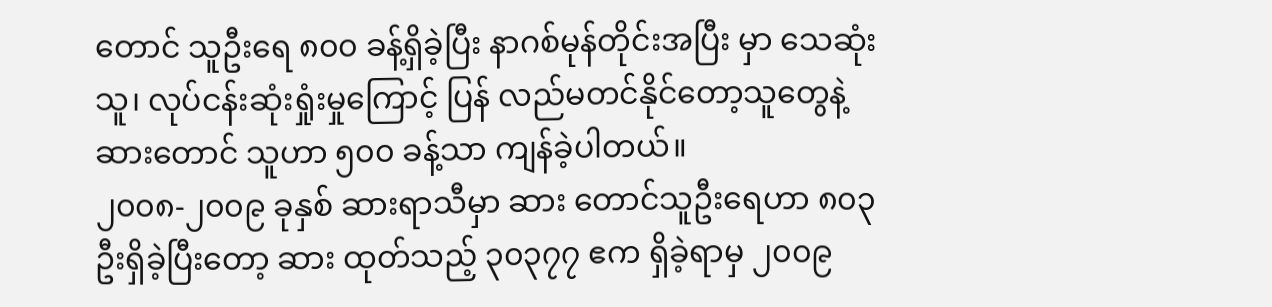တောင် သူဦးရေ ၈၀၀ ခန့်ရှိခဲ့ပြီး နာဂစ်မုန်တိုင်းအပြီး မှာ သေဆုံးသူ၊ လုပ်ငန်းဆုံးရှုံးမှုကြောင့် ပြန် လည်မတင်နိုင်တော့သူတွေနဲ့ ဆားတောင် သူဟာ ၅၀၀ ခန့်သာ ကျန်ခဲ့ပါတယ်။
၂၀၀၈-၂၀၀၉ ခုနှစ် ဆားရာသီမှာ ဆား တောင်သူဦးရေဟာ ၈၀၃ ဦးရှိခဲ့ပြီးတော့ ဆား ထုတ်သည့် ၃၀၃၇၇ ဧက ရှိခဲ့ရာမှ ၂၀၀၉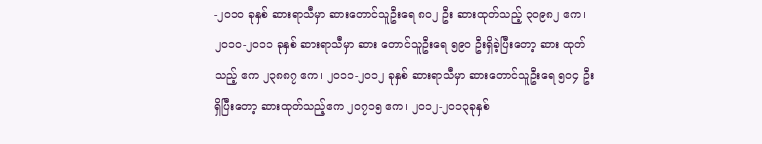-၂၀၁၀ ခုနှစ် ဆားရာသီမှာ ဆားတောင်သူဦးရေ ၈၀၂ ဦး ဆားထုတ်သည့် ၃၀၉၈၂ ဧက၊ ၂၀၁၀-၂၀၁၁ ခုနှစ် ဆားရာသီမှာ ဆား တောင်သူဦးရေ ၅၉၀ ဦးရှိခဲ့ပြီးတော့ ဆား ထုတ်သည့် ဧက ၂၃၈၈၇ ဧက၊ ၂၀၁၁-၂၀၁၂ ခုနှစ် ဆားရာသီမှာ ဆားတောင်သူဦးရေ ၅၀၄ ဦးရှိပြီးတော့ ဆားထုတ်သည့်ဧက ၂၀၇၁၅ ဧက၊ ၂၀၁၂-၂၀၁၃ခုနှစ်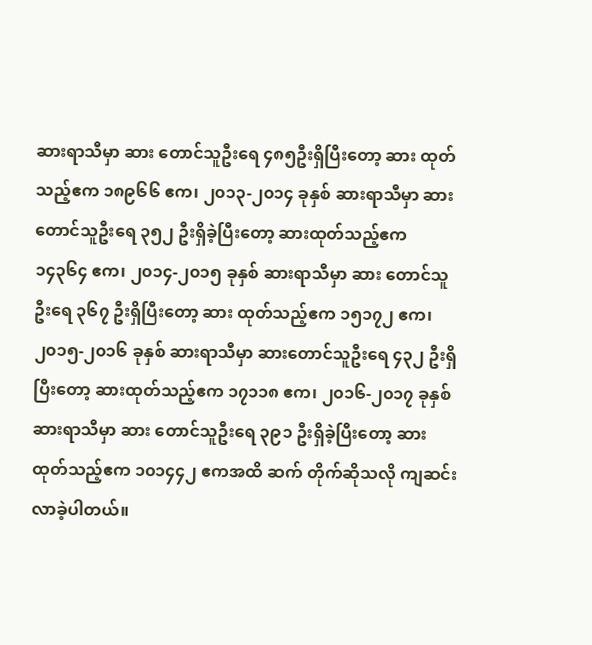ဆားရာသီမှာ ဆား တောင်သူဦးရေ ၄၈၅ဦးရှိပြီးတော့ ဆား ထုတ်သည့်ဧက ၁၈၉၆၆ ဧက၊ ၂၀၁၃-၂၀၁၄ ခုနှစ် ဆားရာသီမှာ ဆားတောင်သူဦးရေ ၃၅၂ ဦးရှိခဲ့ပြီးတော့ ဆားထုတ်သည့်ဧက ၁၄၃၆၄ ဧက၊ ၂၀၁၄-၂၀၁၅ ခုနှစ် ဆားရာသီမှာ ဆား တောင်သူဦးရေ ၃၆၇ ဦးရှိပြီးတော့ ဆား ထုတ်သည့်ဧက ၁၅၁၇၂ ဧက၊ ၂၀၁၅-၂၀၁၆ ခုနှစ် ဆားရာသီမှာ ဆားတောင်သူဦးရေ ၄၃၂ ဦးရှိပြီးတော့ ဆားထုတ်သည့်ဧက ၁၇၁၁၈ ဧက၊ ၂၀၁၆-၂၀၁၇ ခုနှစ် ဆားရာသီမှာ ဆား တောင်သူဦးရေ ၃၉၁ ဦးရှိခဲ့ပြီးတော့ ဆား ထုတ်သည့်ဧက ၁၀၁၄၄၂ ဧကအထိ ဆက် တိုက်ဆိုသလို ကျဆင်းလာခဲ့ပါတယ်။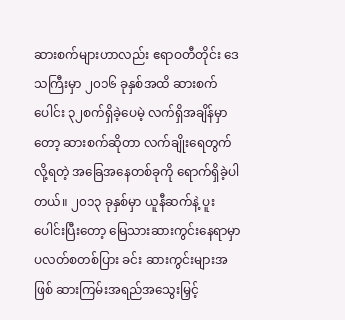ဆားစက်များဟာလည်း ဧရာဝတီတိုင်း ဒေသကြီးမှာ ၂၀၁၆ ခုနှစ်အထိ ဆားစက် ပေါင်း ၃၂စက်ရှိခဲ့ပေမဲ့ လက်ရှိအချိန်မှာတော့ ဆားစက်ဆိုတာ လက်ချိုးရေတွက်လို့ရတဲ့ အခြေအနေတစ်ခုကို ရောက်ရှိခဲ့ပါတယ်။ ၂၀၁၃ ခုနှစ်မှာ ယူနီဆက်နဲ့ ပူးပေါင်းပြီးတော့ မြေသားဆားကွင်းနေရာမှာ ပလတ်စတစ်ပြား ခင်း ဆားကွင်းများအဖြစ် ဆားကြမ်းအရည်အသွေးမြှင့်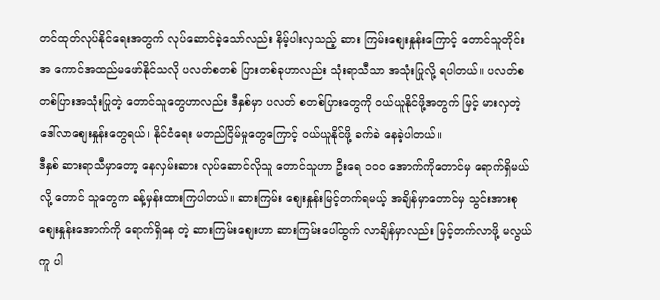တင်ထုတ်လုပ်နိုင်ရေးအတွက် လုပ်ဆောင်ခဲ့သော်လည်း နိမ့်ပါးလှသည့် ဆား ကြမ်းစျေးနှုန်းကြောင့် တောင်သူတိုင်း အ ကောင်အထည်မဖော်နိုင်သလို ပလတ်စတစ် ပြားတစ်ခုဟာလည်း သုံးရာသီသာ အသုံးပြုလို့ ရပါတယ်။ ပလတ်စတစ်ပြားအသုံးပြုတဲ့ တောင်သူတွေဟာလည်း ဒီနှစ်မှာ ပလတ် စတစ်ပြားတွေကို ဝယ်ယူနိုင်ဖို့အတွက် မြင့် မားလှတဲ့ ဒေါ်လာစျေးနှုန်းတွေရယ်၊ နိုင်ငံရေး မတည်ငြိမ်မှုတွေကြောင့် ဝယ်ယူနိုင်ဖို့ ခက်ခဲ နေခဲ့ပါတယ်။
ဒီနှစ် ဆားရာသီမှာတော့ နေလှမ်းဆား လုပ်ဆောင်လိုသူ တောင်သူဟာ ဦးရေ ၁၀၀ အောက်ကိုတောင်မှ ရောက်ရှိမယ်လို့ တောင် သူတွေက ခန့်မှန်းထားကြပါတယ်။ ဆားကြမ်း စျေးနှုန်းမြင့်တက်ရမယ့် အချိန်မှာတောင်မှ သွင်းအားစုစျေးနှုန်းအောက်ကို ရောက်ရှိနေ တဲ့ ဆားကြမ်းစျေးဟာ ဆားကြမ်းပေါ်ထွက် လာချိန်မှာလည်း မြင့်တက်လာဖို့ မလွယ်ကူ ပါ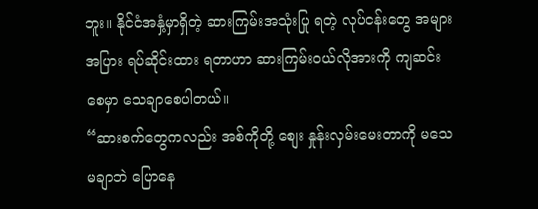ဘူး။ နိုင်ငံအနှံ့မှာရှိတဲ့ ဆားကြမ်းအသုံးပြု ရတဲ့ လုပ်ငန်းတွေ အများအပြား ရပ်ဆိုင်းထား ရတာဟာ ဆားကြမ်းဝယ်လိုအားကို ကျဆင်း စေမှာ သေချာစေပါတယ်။
“ဆားစက်တွေကလည်း အစ်ကိုတို့ စျေး နှုန်းလှမ်းမေးတာကို မသေမချာဘဲ ပြောနေ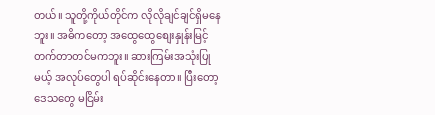တယ်။ သူတို့ကိုယ်တိုင်က လိုလိုချင်ချင်ရှိမနေ ဘူး။ အဓိကတော့ အထွေထွေစျေးနှုန်းမြင့်တက်တာတင်မကဘူး။ ဆားကြမ်းအသုံးပြု မယ့် အလုပ်တွေပါ ရပ်ဆိုင်းနေတာ။ ပြီးတော့ ဒေသတွေ မငြိမ်း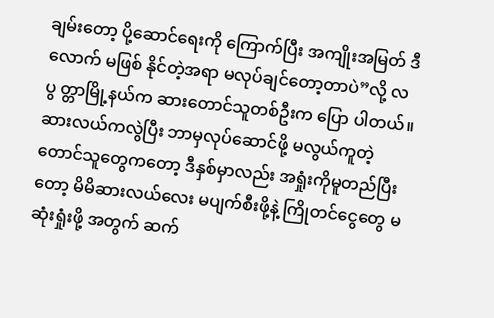ချမ်းတော့ ပို့ဆောင်ရေးကို ကြောက်ပြီး အကျိုးအမြတ် ဒီလောက် မဖြစ် နိုင်တဲ့အရာ မလုပ်ချင်တော့တာပဲ”လို့ လပွ တ္တာမြို့နယ်က ဆားတောင်သူတစ်ဦးက ပြော ပါတယ်။
ဆားလယ်ကလွဲပြီး ဘာမှလုပ်ဆောင်ဖို့ မလွယ်ကူတဲ့ တောင်သူတွေကတော့ ဒီနှစ်မှာလည်း အရှုံးကိုမူတည်ပြီးတော့ မိမိဆားလယ်လေး မပျက်စီးဖို့နဲ့ ကြိုတင်ငွေတွေ မဆုံးရှုံးဖို့ အတွက် ဆက်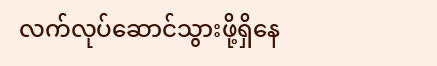လက်လုပ်ဆောင်သွားဖို့ရှိနေ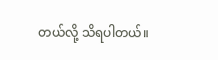တယ်လို့ သိရပါတယ်။